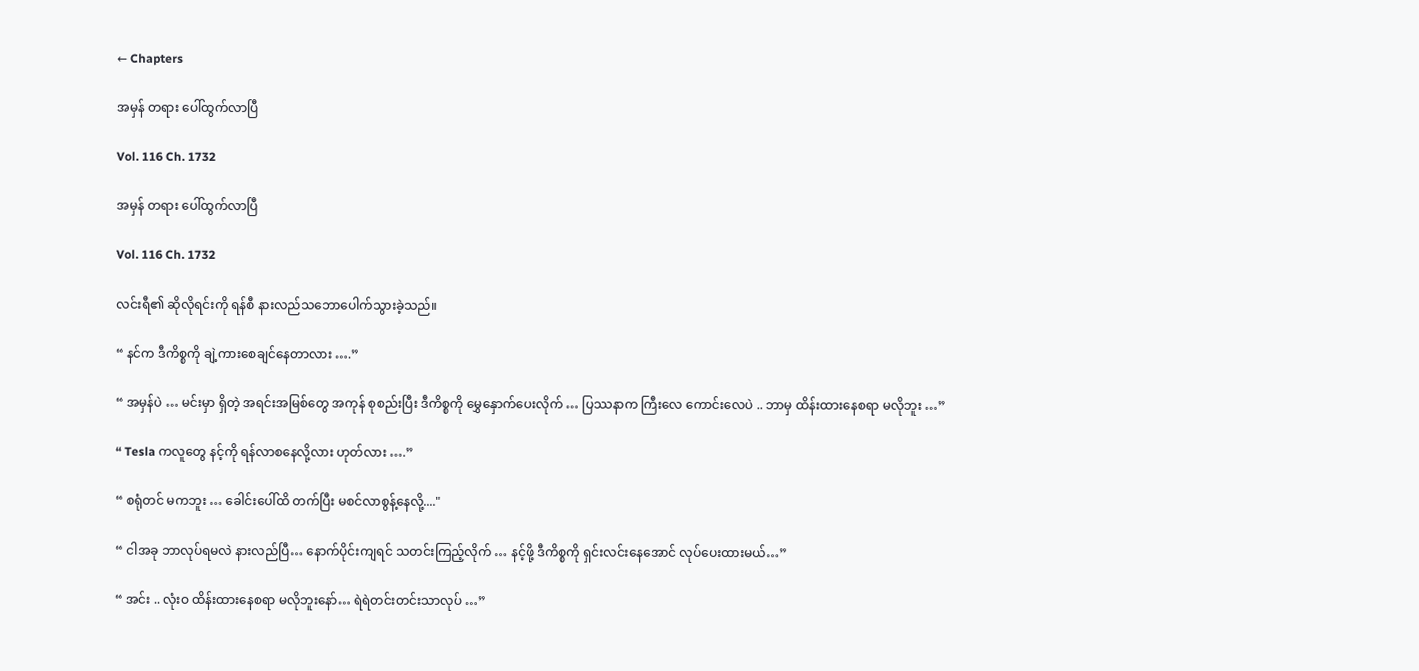← Chapters

အမှန် တရား ပေါ်ထွက်လာပြီ

Vol. 116 Ch. 1732

အမှန် တရား ပေါ်ထွက်လာပြီ

Vol. 116 Ch. 1732

လင်းရီ၏ ဆိုလိုရင်းကို ရန်စီ နားလည်သဘောပေါက်သွားခဲ့သည်။

“ နင်က ဒီကိစ္စကို ချဲ့ကားစေချင်နေတာလား ….”

“ အမှန်ပဲ … မင်းမှာ ရှိတဲ့ အရင်းအမြစ်တွေ အကုန် စုစည်းပြီး ဒီကိစ္စကို မွှေနှောက်ပေးလိုက် … ပြဿနာက ကြီးလေ ကောင်းလေပဲ .. ဘာမှ ထိန်းထားနေစရာ မလိုဘူး …”

“ Tesla ကလူတွေ နင့်ကို ရန်လာစနေလို့လား ဟုတ်လား ….”

“ စရုံတင် မကဘူး … ခေါင်းပေါ်ထိ တက်ပြီး မစင်လာစွန့်နေလို့...."

“ ငါအခု ဘာလုပ်ရမလဲ နားလည်ပြီ… နောက်ပိုင်းကျရင် သတင်းကြည့်လိုက် … နင့်ဖို့ ဒီကိစ္စကို ရှင်းလင်းနေအောင် လုပ်ပေးထားမယ်…”

“ အင်း .. လုံးဝ ထိန်းထားနေစရာ မလိုဘူးနော်… ရဲရဲတင်းတင်းသာလုပ် …”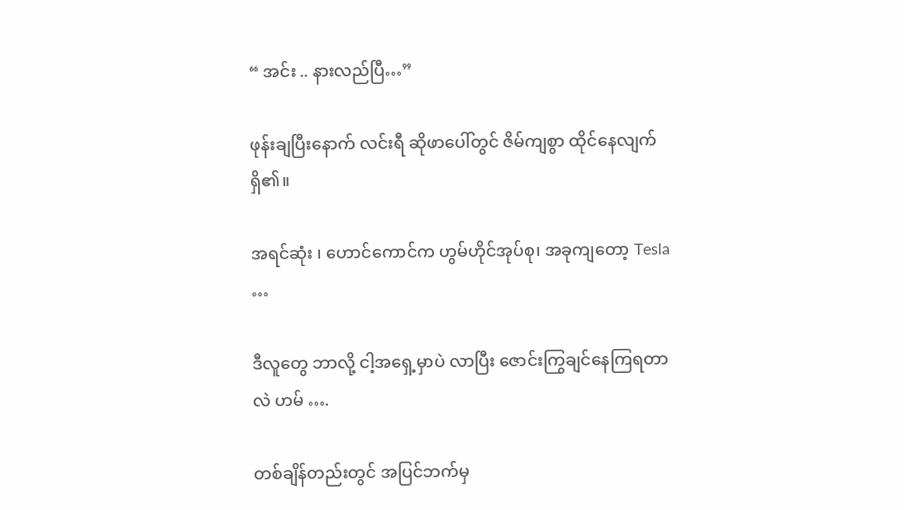“ အင်း .. နားလည်ပြီ…”

ဖုန်းချပြီးနောက် လင်းရီ ဆိုဖာပေါ်တွင် ဇိမ်ကျစွာ ထိုင်နေလျက် ရှိ၏။

အရင်ဆုံး ၊ ဟောင်ကောင်က ဟွမ်ဟိုင်အုပ်စု၊ အခုကျတော့ Tesla …

ဒီလူတွေ ဘာလို့ ငါ့အရှေ့မှာပဲ လာပြီး ဇောင်းကြွချင်နေကြရတာလဲ ဟမ် ….

တစ်ချိန်တည်းတွင် အပြင်ဘက်မှ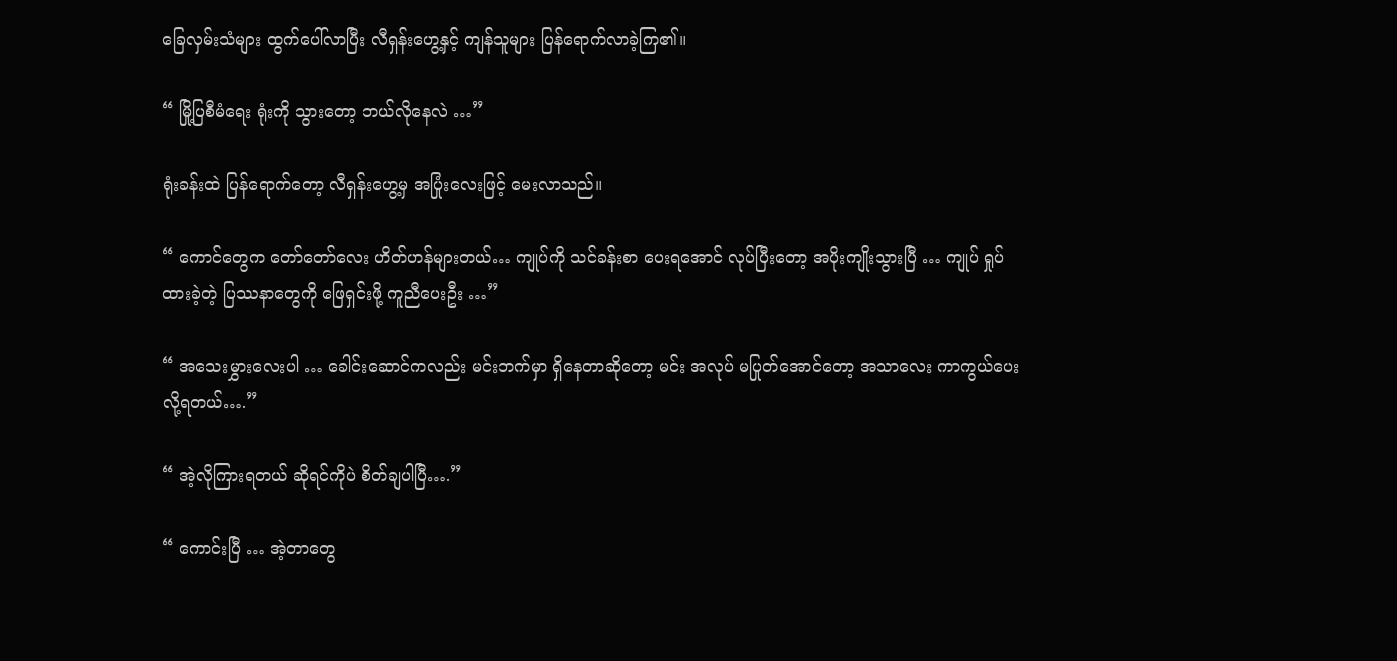ခြေလှမ်းသံများ ထွက်ပေါ်လာပြီး လီရှန်းဟွေ့နှင့် ကျန်သူများ ပြန်ရောက်လာခဲ့ကြ၏။

“ မြို့ပြစီမံရေး ရုံးကို သွားတော့ ဘယ်လိုနေလဲ …”

ရုံးခန်းထဲ ပြန်ရောက်တော့ လီရှန်းဟွေ့မှ အပြုံးလေးဖြင့် မေးလာသည်။

“ ကောင်တွေက တော်တော်လေး ဟိတ်ဟန်များတယ်… ကျုပ်ကို သင်ခန်းစာ ပေးရအောင် လုပ်ပြီးတော့ အပိုးကျိုးသွားပြီ … ကျုပ် ရှုပ်ထားခဲ့တဲ့ ပြဿနာတွေကို ဖြေရှင်းဖို့ ကူညီပေးဦး …”

“ အသေးမွှားလေးပါ … ခေါင်းဆောင်ကလည်း မင်းဘက်မှာ ရှိနေတာဆိုတော့ မင်း အလုပ် မပြုတ်အောင်တော့ အသာလေး ကာကွယ်ပေးလို့ရတယ်….”

“ အဲ့လိုကြားရတယ် ဆိုရင်ကိုပဲ စိတ်ချပါပြီ….”

“ ကောင်းပြီ … အဲ့တာတွေ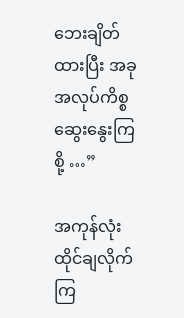ဘေးချိတ်ထားပြီး အခု အလုပ်ကိစ္စ ဆွေးနွေးကြစို့ …”

အကုန်လုံး ထိုင်ချလိုက်ကြ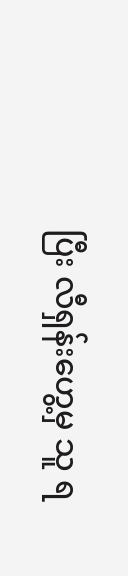ပြီး လီရှန်းဟွေ့မှ သူ ရ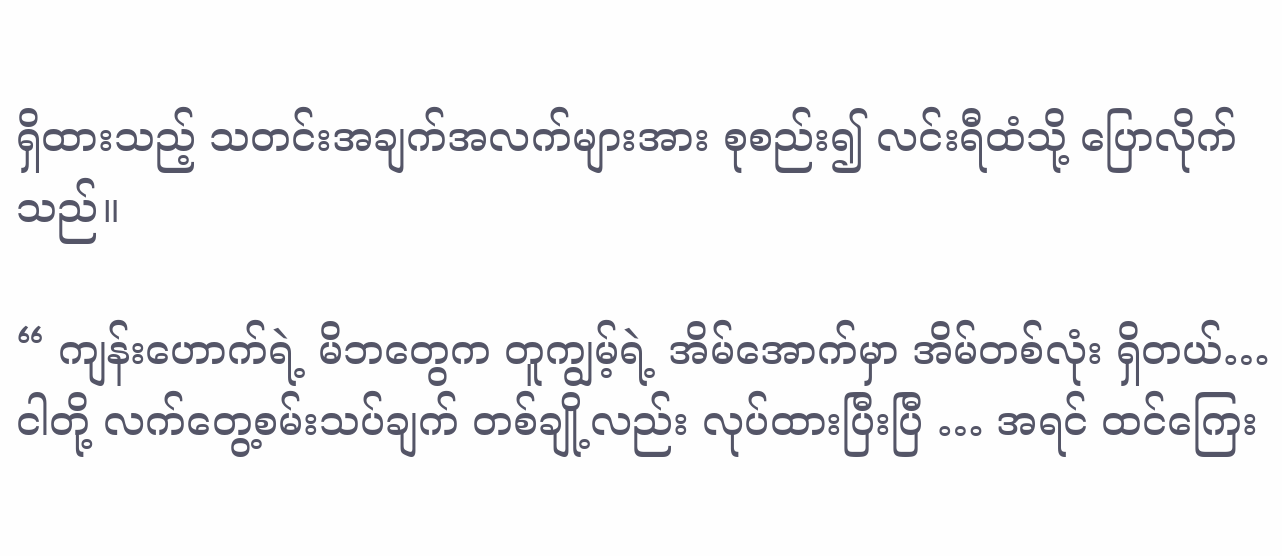ရှိထားသည့် သတင်းအချက်အလက်များအား စုစည်း၍ လင်းရီထံသို့ ပြောလိုက်သည်။

“ ကျန်းဟောက်ရဲ့ မိဘတွေက တူကျွမ့်ရဲ့ အိမ်အောက်မှာ အိမ်တစ်လုံး ရှိတယ်… ငါတို့ လက်တွေ့စမ်းသပ်ချက် တစ်ချို့လည်း လုပ်ထားပြီးပြီ … အရင် ထင်ကြေး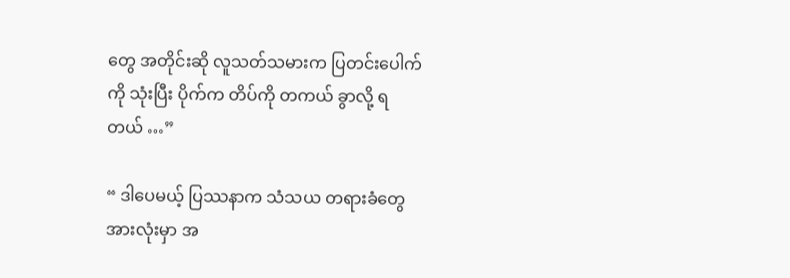တွေ အတိုင်းဆို လူသတ်သမားက ပြတင်းပေါက်ကို သုံးပြီး ပိုက်က တိပ်ကို တကယ် ခွာလို့ ရတယ် …”

“ ဒါပေမယ့် ပြဿနာက သံသယ တရားခံတွေ အားလုံးမှာ အ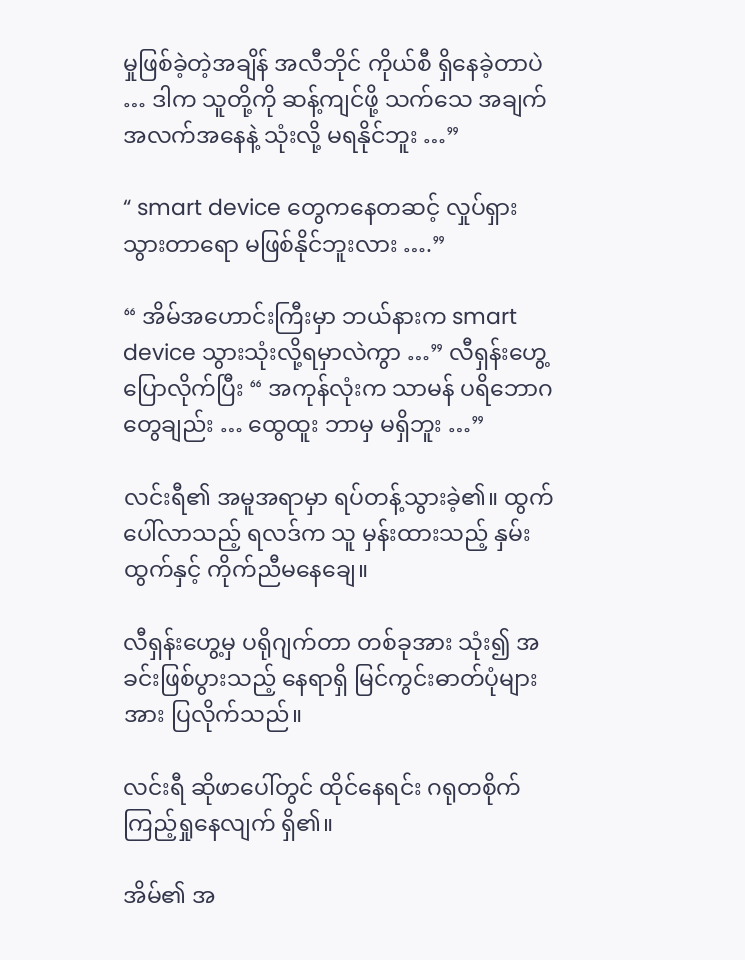မှုဖြစ်ခဲ့တဲ့အချိန် အလီဘိုင် ကိုယ်စီ ရှိနေခဲ့တာပဲ … ဒါက သူတို့ကို ဆန့်ကျင်ဖို့ သက်သေ အချက်အလက်အနေနဲ့ သုံးလို့ မရနိုင်ဘူး …”

“ smart device တွေကနေတဆင့် လှုပ်ရှားသွားတာရော မဖြစ်နိုင်ဘူးလား ….”

“ အိမ်အဟောင်းကြီးမှာ ဘယ်နားက smart device သွားသုံးလို့ရမှာလဲကွာ …” လီရှန်းဟွေ့ ပြောလိုက်ပြီး “ အကုန်လုံးက သာမန် ပရိဘောဂတွေချည်း … ထွေထူး ဘာမှ မရှိဘူး …”

လင်းရီ၏ အမူအရာမှာ ရပ်တန့်သွားခဲ့၏။ ထွက်ပေါ်လာသည့် ရလဒ်က သူ မှန်းထားသည့် နှမ်းထွက်နှင့် ကိုက်ညီမနေချေ။

လီရှန်းဟွေ့မှ ပရိုဂျက်တာ တစ်ခုအား သုံး၍ အခင်းဖြစ်ပွားသည့် နေရာရှိ မြင်ကွင်းဓာတ်ပုံများအား ပြလိုက်သည်။

လင်းရီ ဆိုဖာပေါ်တွင် ထိုင်နေရင်း ဂရုတစိုက် ကြည့်ရှုနေလျက် ရှိ၏။

အိမ်၏ အ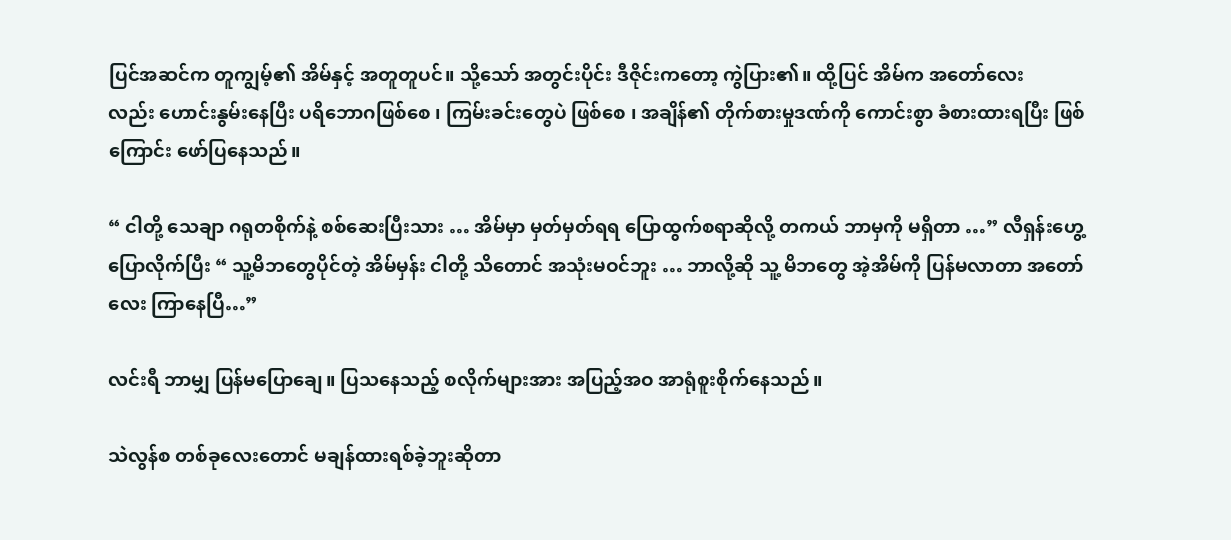ပြင်အဆင်က တူကျွမ့်၏ အိမ်နှင့် အတူတူပင်။ သို့သော် အတွင်းပိုင်း ဒီဇိုင်းကတော့ ကွဲပြား၏။ ထို့ပြင် အိမ်က အတော်လေးလည်း ‌ဟောင်းနွမ်းနေပြီး ပရိဘောဂဖြစ်စေ ၊ ကြမ်းခင်းတွေပဲ ဖြစ်စေ ၊ အချိန်၏ တိုက်စားမှုဒဏ်ကို ကောင်းစွာ ခံစားထားရပြီး ဖြစ်ကြောင်း ဖော်ပြနေသည်။

“ ငါတို့ သေချာ ဂရုတစိုက်နဲ့ စစ်ဆေးပြီးသား … အိမ်မှာ မှတ်မှတ်ရရ ပြောထွက်စရာဆိုလို့ တကယ် ဘာမှကို မရှိတာ …” လီရှန်းဟွေ့ ပြောလိုက်ပြီး “ သူ့မိဘတွေပိုင်တဲ့ အိမ်မှန်း ငါတို့ သိတောင် အသုံးမဝင်ဘူး … ဘာလို့ဆို သူ့ မိဘတွေ အဲ့အိမ်ကို ပြန်မလာတာ အတော်လေး ကြာနေပြီ…”

လင်းရီ ဘာမျှ ပြန်မပြောချေ။ ပြသနေသည့် စလိုက်များအား အပြည့်အဝ အာရုံစူးစိုက်နေသည်။

သဲလွန်စ တစ်ခုလေးတောင် မချန်ထားရစ်ခဲ့ဘူးဆိုတာ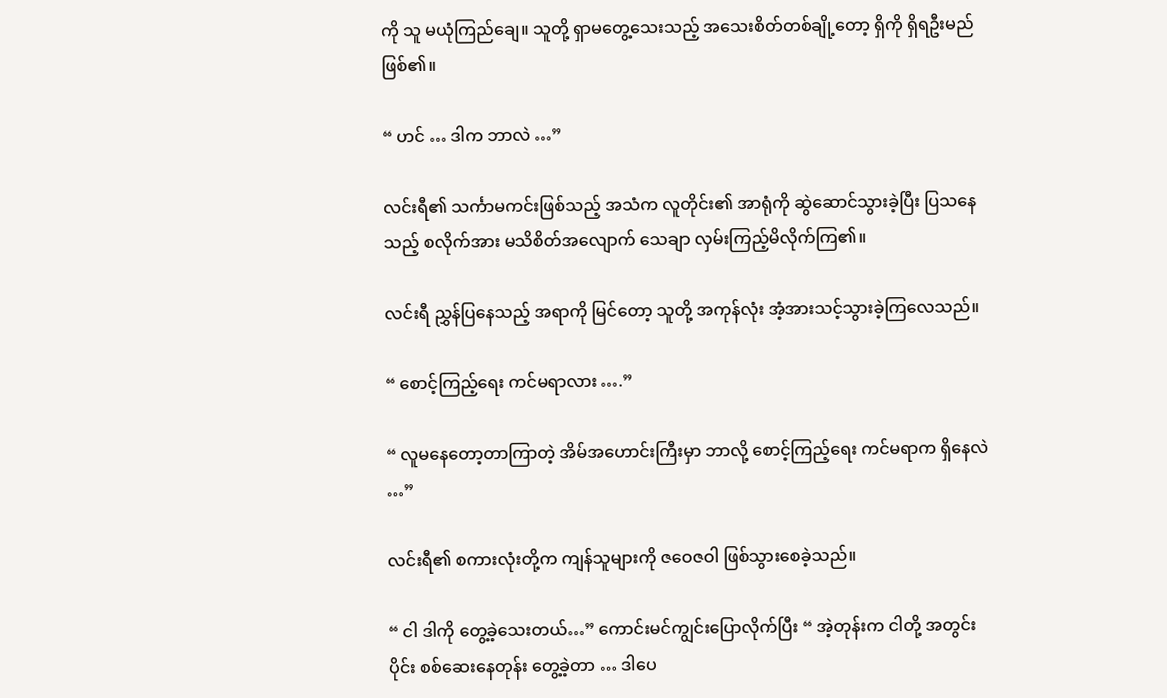ကို သူ မယုံကြည်ချေ။ သူတို့ ရှာမတွေ့သေးသည့် အသေးစိတ်တစ်ချို့တော့ ရှိကို ရှိရဦးမည် ဖြစ်၏။

“ ဟင် … ဒါက ဘာလဲ …”

လင်းရီ၏ သင်္ကာမကင်းဖြစ်သည့် အသံက လူတိုင်း၏ အာရုံကို ဆွဲဆောင်သွားခဲ့ပြီး ပြသနေသည့် စလိုက်အား မသိစိတ်အလျောက် သေချာ လှမ်းကြည့်မိလိုက်ကြ၏။

လင်းရီ ညွှန်ပြနေသည့် အရာကို မြင်တော့ သူတို့ အကုန်လုံး အံ့အားသင့်သွားခဲ့ကြလေသည်။

“ စောင့်ကြည့်ရေး ကင်မရာလား ….”

“ လူမနေတော့တာကြာတဲ့ အိမ်အဟောင်းကြီးမှာ ဘာလို့ စောင့်ကြည့်ရေး ကင်မရာက ရှိနေလဲ …”

လင်းရီ၏ စကားလုံးတို့က ကျန်သူများကို ဇဝေဇဝါ ဖြစ်သွားစေခဲ့သည်။

“ ငါ ဒါကို တွေ့ခဲ့သေးတယ်…” ကောင်းမင်ကျွင်းပြောလိုက်ပြီး “ အဲ့တုန်းက ငါတို့ အတွင်းပိုင်း စစ်ဆေးနေတုန်း တွေ့ခဲ့တာ … ဒါပေ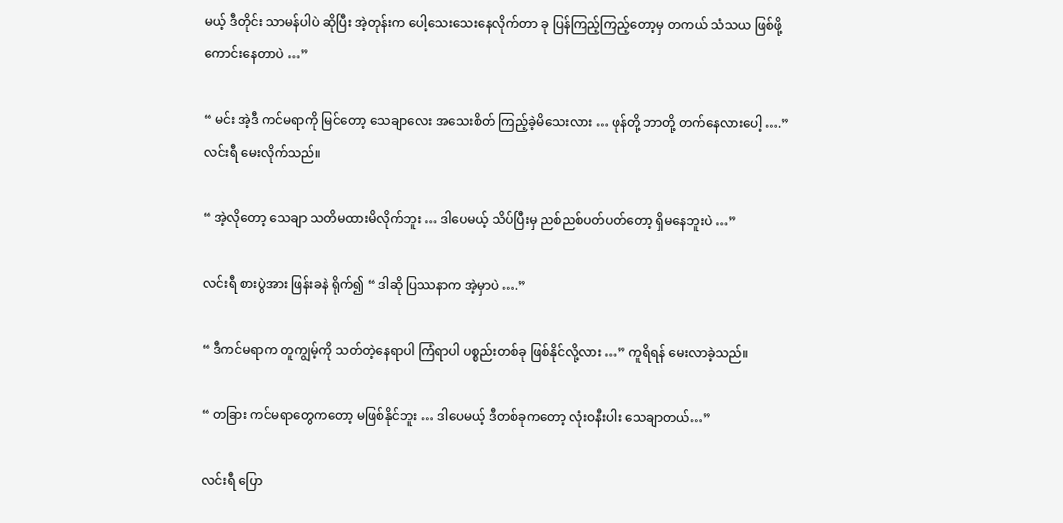မယ့် ဒီတိုင်း သာမန်ပါပဲ ဆိုပြီး အဲ့တုန်းက ပေါ့သေးသေးနေလိုက်တာ ခု ပြန်ကြည့်ကြည့်တော့မှ တကယ် သံသယ ဖြစ်ဖို့ ကောင်းနေတာပဲ …”

“ မင်း အဲ့ဒီ ကင်မရာကို မြင်တော့ သေချာလေး အသေးစိတ် ကြည့်ခဲ့မိသေးလား … ဖုန်တို့ ဘာတို့ တက်နေလားပေါ့ ….” လင်းရီ မေးလိုက်သည်။

“ အဲ့လိုတော့ သေချာ သတိမထားမိလိုက်ဘူး … ဒါပေမယ့် သိပ်ပြီးမှ ညစ်ညစ်ပတ်ပတ်တော့ ရှိမနေဘူးပဲ …”

လင်းရီ စားပွဲအား ဖြန်းခနဲ ရိုက်၍ “ ဒါဆို ပြဿနာက အဲ့မှာပဲ ….”

“ ဒီကင်မရာက တူကျွမ့်ကို သတ်တဲ့နေရာပါ ကြံရာပါ ပစ္စည်းတစ်ခု ဖြစ်နိုင်လို့လား …” ကူရိရန် မေးလာခဲ့သည်။

“ တခြား ကင်မရာတွေကတော့ မဖြစ်နိုင်ဘူး … ဒါပေမယ့် ဒီတစ်ခုကတော့ လုံးဝနီးပါး သေချာတယ်…”

လင်းရီ ပြော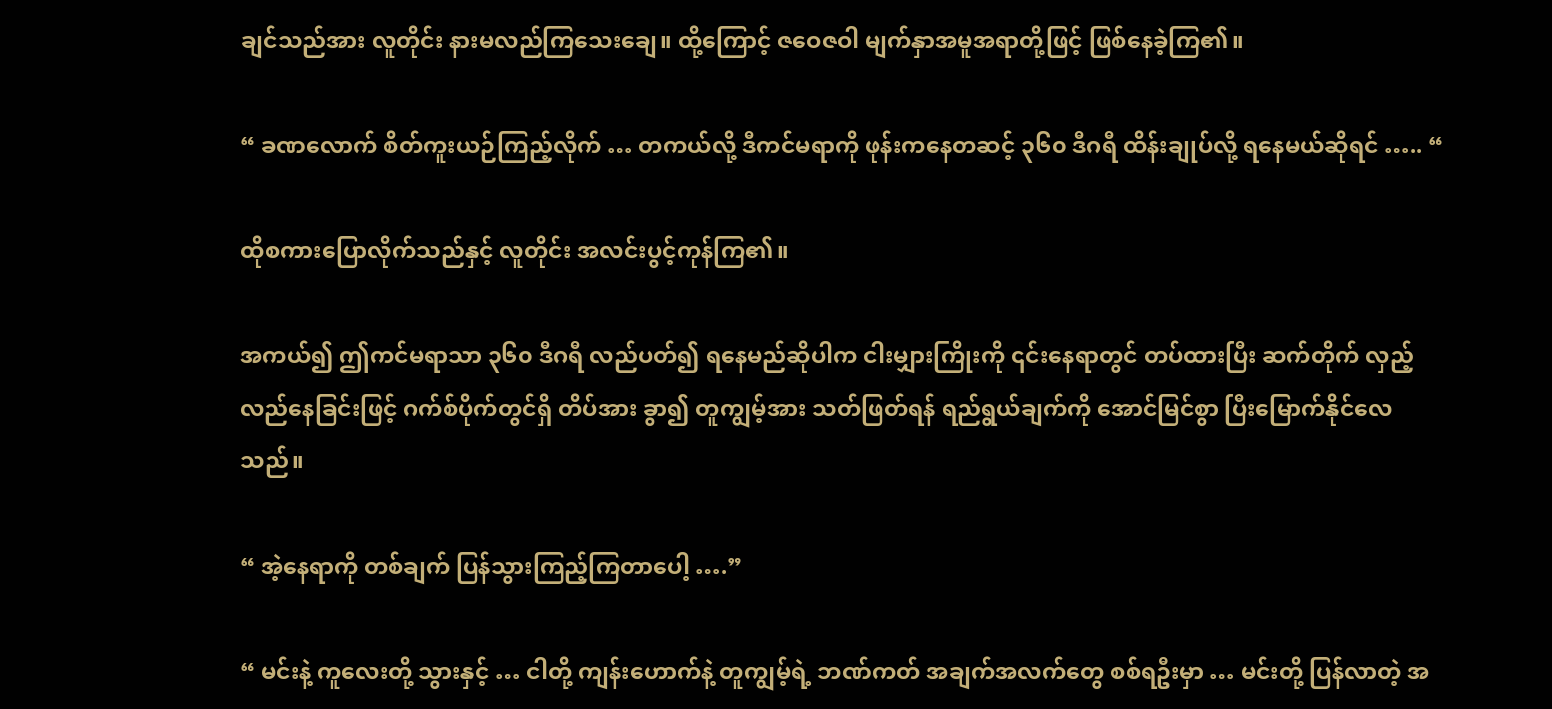ချင်သည်အား လူတိုင်း နားမလည်ကြသေးချေ။ ထို့ကြောင့် ဇဝေဇဝါ မျက်နှာအမူအရာတို့ဖြင့် ဖြစ်နေခဲ့ကြ၏။

“ ခဏလောက် စိတ်ကူးယဉ်ကြည့်လိုက် … တကယ်လို့ ဒီကင်မရာကို ဖုန်းကနေတဆင့် ၃၆၀ ဒီဂရီ ထိန်းချုပ်လို့ ရနေမယ်ဆိုရင် ….. “

ထိုစကားပြောလိုက်သည်နှင့် လူတိုင်း အလင်းပွင့်ကုန်ကြ၏။

အကယ်၍ ဤကင်မရာသာ ၃၆၀ ဒီဂရီ လည်ပတ်၍ ရနေမည်ဆိုပါက ငါးမျှားကြိုးကို ၎င်းနေရာတွင် တပ်ထားပြီး ဆက်တိုက် လှည့်လည်နေခြင်းဖြင့် ဂက်စ်ပိုက်တွင်ရှိ တိပ်အား ခွာ၍ တူကျွမ့်အား သတ်ဖြတ်ရန် ရည်ရွယ်ချက်ကို အောင်မြင်စွာ ပြီးမြောက်နိုင်လေသည်။

“ အဲ့နေရာကို တစ်ချက် ပြန်သွားကြည့်ကြတာပေါ့ ….”

“ မင်းနဲ့ ကူလေးတို့ သွားနှင့် … ငါတို့ ကျန်းဟောက်နဲ့ တူကျွမ့်ရဲ့ ဘဏ်ကတ် အချက်အလက်တွေ စစ်ရဦးမှာ … မင်းတို့ ပြန်လာတဲ့ အ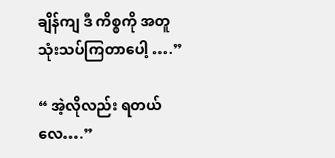ချိန်ကျ ဒီ ကိစ္စကို အတူ သုံးသပ်ကြတာပေါ့ ….”

“ အဲ့လိုလည်း ရတယ်လေ….”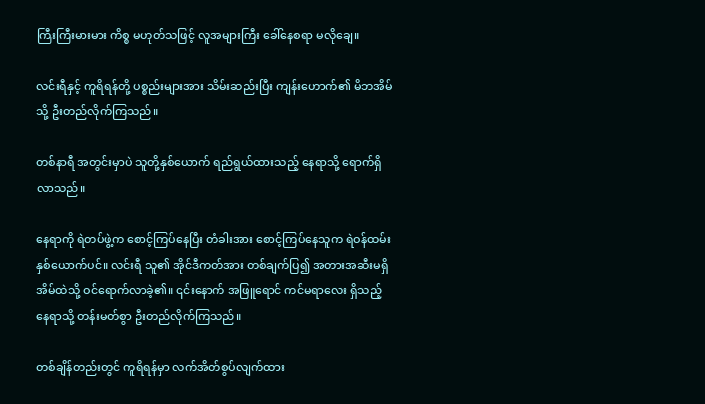ကြီးကြီးမားမား ကိစ္စ မဟုတ်သဖြင့် လူအများကြီး ခေါ်နေစရာ မလိုချေ။

လင်းရီနှင့် ကူရိရန်တို့ ပစ္စည်းများအား သိမ်းဆည်းပြီး ကျန်းဟောက်၏ မိဘအိမ်သို့ ဦးတည်လိုက်ကြသည်။

တစ်နာရီ အတွင်းမှာပဲ သူတို့နှစ်ယောက် ရည်ရွယ်ထားသည့် နေရာသို့ ရောက်ရှိလာသည်။

နေရာကို ရဲတပ်ဖွဲ့က စောင့်ကြပ်နေပြီး တံခါးအား စောင့်ကြပ်နေသူက ရဲဝန်ထမ်း နှစ်ယောက်ပင်။ လင်းရီ သူ၏ အိုင်ဒီကတ်အား တစ်ချက်ပြ၍ အတားအဆီးမရှိ အိမ်ထဲသို့ ဝင်ရောက်လာခဲ့၏။ ၎င်းနောက် အဖြူရောင် ကင်မရာလေး ရှိသည့် နေရာသို့ တန်းမတ်စွာ ဦးတည်လိုက်ကြသည်။

တစ်ချိန်တည်းတွင် ကူရိရန်မှာ လက်အိတ်စွပ်လျက်ထား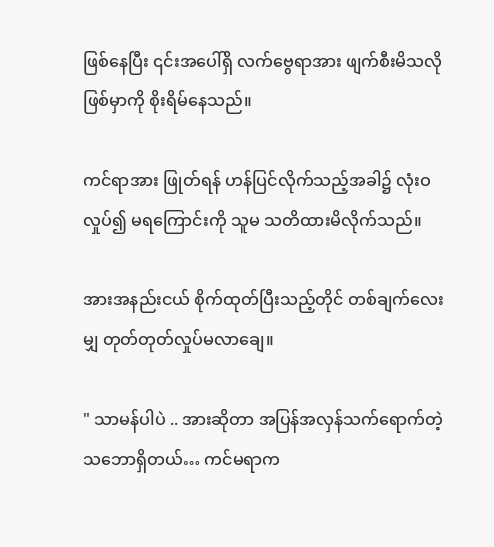ဖြစ်နေပြီး ၎င်းအပေါ်ရှိ လက်ဗွေရာအား ဖျက်စီးမိသလို ဖြစ်မှာကို စိုးရိမ်နေသည်။

ကင်ရာအား ဖြုတ်ရန် ဟန်ပြင်လိုက်သည့်အခါ၌ လုံးဝ လှုပ်၍ မရကြောင်းကို သူမ သတိထားမိလိုက်သည်။

အားအနည်းငယ် စိုက်ထုတ်ပြီးသည့်တိုင် တစ်ချက်လေးမျှ တုတ်တုတ်လှုပ်မလာချေ။

" သာမန်ပါပဲ .. အားဆိုတာ အပြန်အလှန်သက်ရောက်တဲ့ သဘောရှိတယ်… ကင်မရာက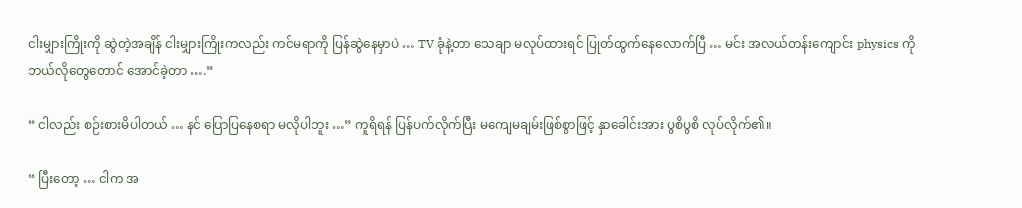ငါးမျှားကြိုးကို ဆွဲတဲ့အချိန် ငါးမျှားကြိုးကလည်း ကင်မရာကို ပြန်ဆွဲနေမှာပဲ … TV ခုံနဲ့တာ သေချာ မလုပ်ထားရင် ပြုတ်ထွက်နေလောက်ပြီ … မင်း အလယ်တန်းကျောင်း physics ကို ဘယ်လိုတွေတောင် အောင်ခဲ့တာ ….”

“ ငါလည်း စဉ်းစားမိပါတယ် … နင် ပြောပြနေစရာ မလိုပါဘူး …” ကူရိရန် ပြန်ပက်လိုက်ပြီး မကျေမချမ်းဖြစ်စွာဖြင့် နှာခေါင်းအား ပွစိပွစိ လုပ်လိုက်၏။

“ ပြီးတော့ … ငါက အ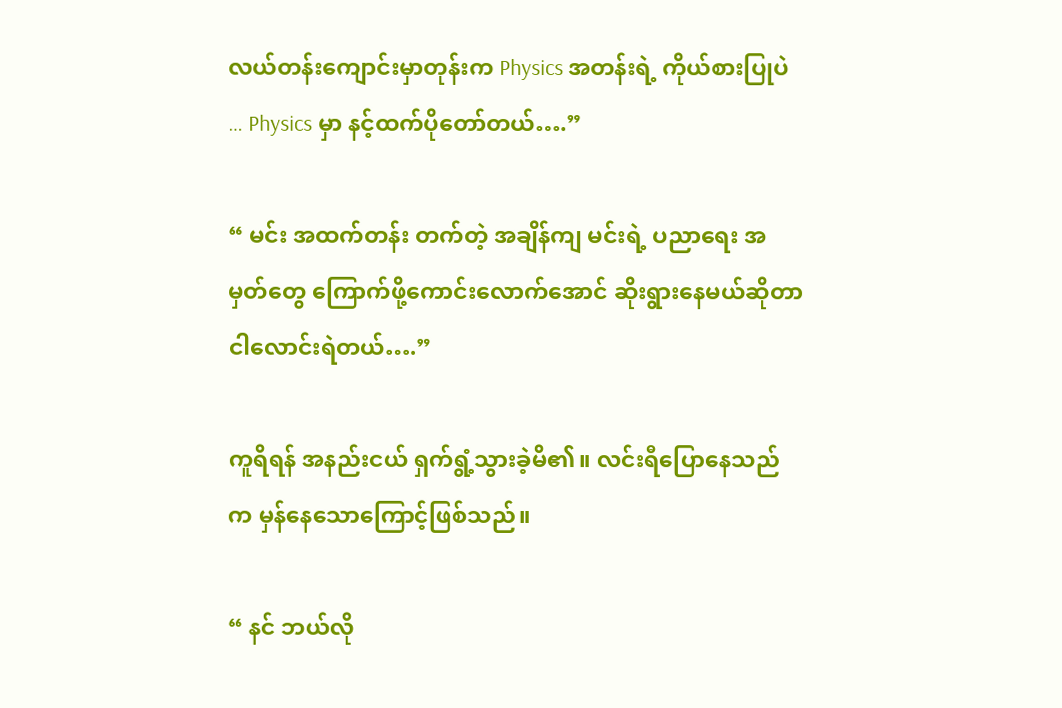လယ်တန်းကျောင်းမှာတုန်းက Physics အတန်းရဲ့ ကိုယ်စားပြုပဲ … Physics မှာ နင့်ထက်ပိုတော်တယ်….”

“ မင်း အထက်တန်း တက်တဲ့ အချိန်ကျ မင်းရဲ့ ပညာရေး အမှတ်တွေ ကြောက်ဖို့ကောင်းလောက်အောင် ဆိုးရွားနေမယ်ဆိုတာ ငါလောင်းရဲတယ်….”

ကူရိရန် အနည်းငယ် ရှက်ရွံ့သွားခဲ့မိ၏။ လင်းရီပြောနေသည်က မှန်နေသောကြောင့်ဖြစ်သည်။

“ နင် ဘယ်လို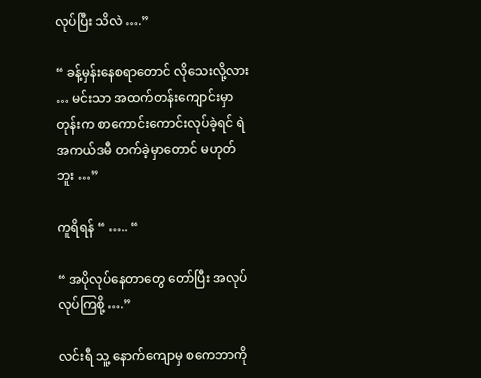လုပ်ပြီး သိလဲ ….”

“ ခန့်မှန်းနေစရာတောင် လိုသေးလို့လား … မင်းသာ အထက်တန်းကျောင်းမှာတုန်းက စာကောင်းကောင်းလုပ်ခဲ့ရင် ရဲအကယ်ဒမီ တက်ခဲ့မှာတောင် မဟုတ်ဘူး …”

ကူရိရန် “ ….. “

“ အပိုလုပ်နေတာတွေ တော်ပြီး အလုပ်လုပ်ကြစို့ ….”

လင်းရီ သူ့ နောက်ကျောမှ စကေဘာကို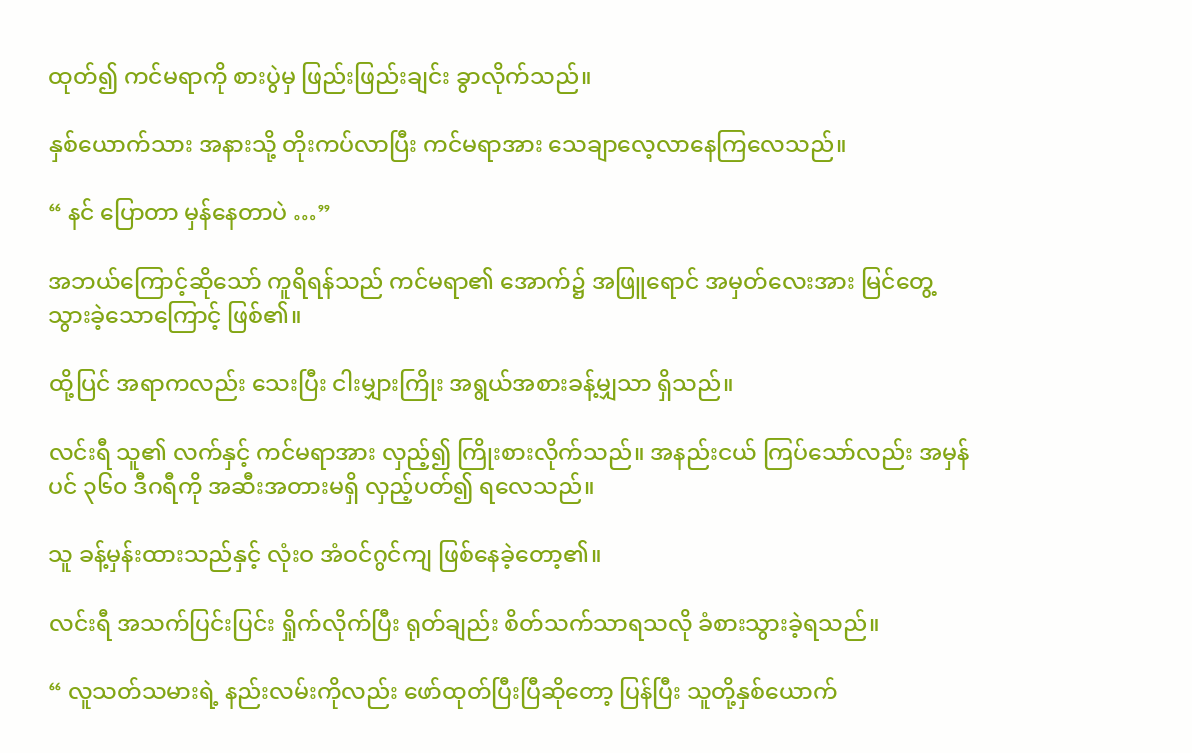ထုတ်၍ ကင်မရာကို စားပွဲမှ ဖြည်းဖြည်းချင်း ခွာလိုက်သည်။

နှစ်ယောက်သား အနားသို့ တိုးကပ်လာပြီး ကင်မရာအား သေချာလေ့လာနေကြလေသည်။

“ နင် ပြောတာ မှန်နေတာပဲ …”

အဘယ်ကြောင့်ဆိုသော် ကူရိရန်သည် ကင်မရာ၏ အောက်၌ အဖြူရောင် အမှတ်လေးအား မြင်တွေ့သွားခဲ့သောကြောင့် ဖြစ်၏။

ထို့ပြင် အရာကလည်း သေးပြီး ငါးမျှားကြိုး အရွယ်အစားခန့်မျှသာ ရှိသည်။

လင်းရီ သူ၏ လက်နှင့် ကင်မရာအား လှည့်၍ ကြိုးစားလိုက်သည်။ အနည်းငယ် ကြပ်သော်လည်း အမှန်ပင် ၃၆၀ ဒီဂရီကို အဆီးအတားမရှိ လှည့်ပတ်၍ ရလေသည်။

သူ ခန့်မှန်းထားသည်နှင့် လုံးဝ အံဝင်ဂွင်ကျ ဖြစ်နေခဲ့တော့၏။

လင်းရီ အသက်ပြင်းပြင်း ရှိုက်လိုက်ပြီး ရုတ်ချည်း စိတ်သက်သာရသလို ခံစားသွားခဲ့ရသည်။

“ လူသတ်သမားရဲ့ နည်းလမ်းကိုလည်း ဖော်ထုတ်ပြီးပြီဆိုတော့ ပြန်ပြီး သူတို့နှစ်ယောက်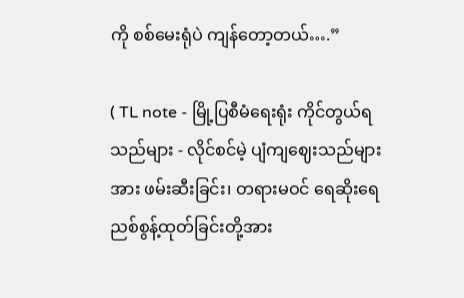ကို စစ်မေးရုံပဲ ကျန်တော့တယ်….”

( TL note - မြို့ပြစီမံရေးရုံး ကိုင်တွယ်ရသည်များ - လိုင်စင်မဲ့ ပျံကျဈေးသည်များအား ဖမ်းဆီးခြင်း၊ တရားမဝင် ရေဆိုးရေညစ်စွန့်ထုတ်ခြင်းတို့အား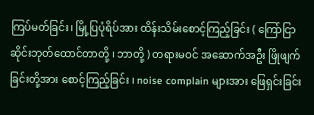ကြပ်မတ်ခြင်း၊ မြို့ပြပုံရိပ်အား ထိန်းသိမ်း‌စောင့်ကြည့်ခြင်း ( ကြော်ငြာဆိုင်းဘုတ်ထောင်တာတို့ ၊ ဘာတို့ ) တရားမဝင် အဆောက်အဦး ဖြိုဖျက်ခြင်းတို့အား စောင့်ကြည့်ခြင်း ၊ noise complain များအား ဖြေရှင်းခြင်း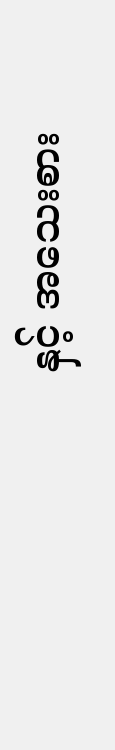နှင့် အသေးစား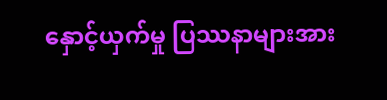နှောင့်ယှက်မှု ပြဿနာများအား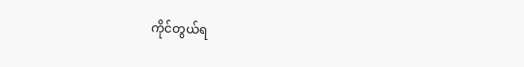ကိုင်တွယ်ရ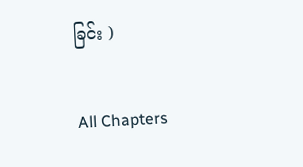ခြင်း )

All Chapters